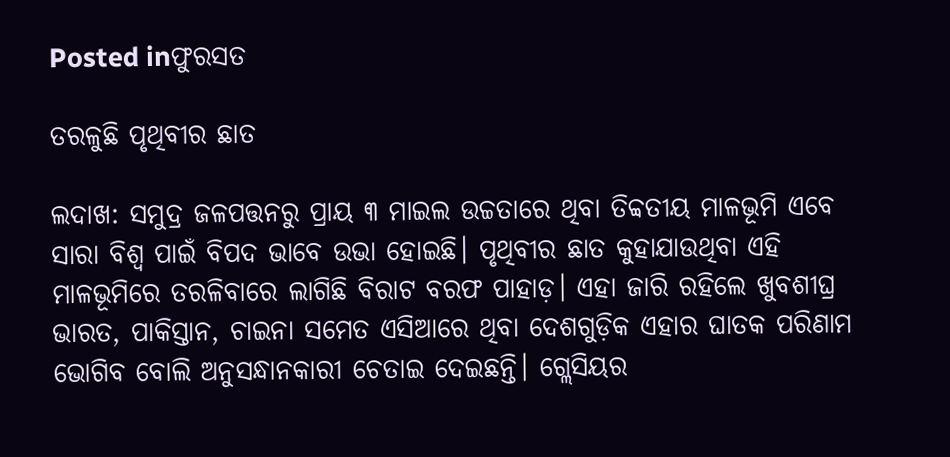Posted inଫୁରସତ

ତରଳୁଛି ପୃଥିବୀର ଛାତ

ଲଦାଖ: ସମୁଦ୍ର ଜଳପତ୍ତନରୁ ପ୍ରାୟ ୩ ମାଇଲ ଉଚ୍ଚତାରେ ଥିବା ତିବ୍ବତୀୟ ମାଳଭୂମି ଏବେ ସାରା ବିଶ୍ୱ ପାଇଁ ବିପଦ ଭାବେ ଉଭା ହୋଇଛି। ପୃଥିବୀର ଛାତ କୁହାଯାଉଥିବା ଏହି ମାଳଭୂମିରେ ତରଳିବାରେ ଲାଗିଛି ବିରାଟ ବରଫ ପାହାଡ଼। ଏହା ଜାରି ରହିଲେ ଖୁବଶୀଘ୍ର ଭାରତ, ପାକିସ୍ତାନ, ଚାଇନା ସମେତ ଏସିଆରେ ଥିବା ଦେଶଗୁଡ଼ିକ ଏହାର ଘାତକ ପରିଣାମ ଭୋଗିବ ବୋଲି ଅନୁସନ୍ଧାନକାରୀ ଚେତାଇ ଦେଇଛନ୍ତି। ଗ୍ଲେସିୟର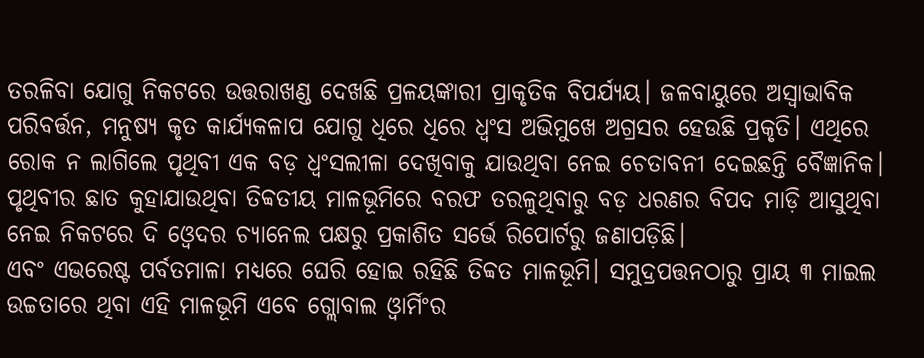ତରଳିବା ଯୋଗୁ ନିକଟରେ ଉତ୍ତରାଖଣ୍ଡ ଦେଖଛି ପ୍ରଳୟଙ୍କାରୀ ପ୍ରାକୃତିକ ବିପର୍ଯ୍ୟୟ। ଜଳବାୟୁରେ ଅସ୍ବାଭାବିକ ପରିବର୍ତ୍ତନ, ମନୁଷ୍ୟ କୃତ କାର୍ଯ୍ୟକଳାପ ଯୋଗୁ ଧିରେ ଧିରେ ଧ୍ୱଂସ ଅଭିମୁଖେ ଅଗ୍ରସର ହେଉଛି ପ୍ରକୃତି। ଏଥିରେ ରୋକ ନ ଲାଗିଲେ ପୃଥିବୀ ଏକ ବଡ଼ ଧ୍ୱଂସଲୀଳା ଦେଖିବାକୁ ଯାଉଥିବା ନେଇ ଚେତାବନୀ ଦେଇଛନ୍ତି ବୈଜ୍ଞାନିକ। ପୃଥିବୀର ଛାତ କୁହାଯାଉଥିବା ତିବ୍ବତୀୟ ମାଳଭୂମିରେ ବରଫ ତରଳୁଥିବାରୁ ବଡ଼ ଧରଣର ବିପଦ ମାଡ଼ି ଆସୁଥିବା ନେଇ ନିକଟରେ ଦି ଓ୍ବେଦର ଚ୍ୟାନେଲ ପକ୍ଷରୁ ପ୍ରକାଶିତ ସର୍ଭେ ରିପୋର୍ଟରୁ ଜଣାପଡ଼ିଛି।
ଏବଂ ଏଭରେଷ୍ଟ ପର୍ବତମାଳା ମଧ୍ୟରେ ଘେରି ହୋଇ ରହିଛି ତିବ୍ବତ ମାଳଭୂମି। ସମୁଦ୍ରପତ୍ତନଠାରୁ ପ୍ରାୟ ୩ ମାଇଲ ଉଚ୍ଚତାରେ ଥିବା ଏହି ମାଳଭୂମି ଏବେ ଗ୍ଲୋବାଲ ଓ୍ବାର୍ମିଂର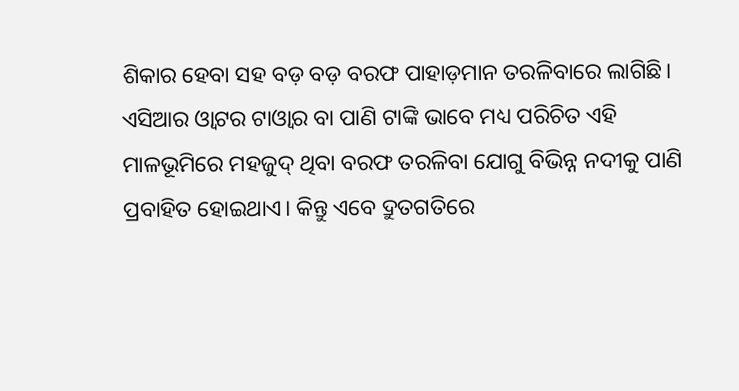ଶିକାର ହେବା ସହ ବଡ଼ ବଡ଼ ବରଫ ପାହାଡ଼ମାନ ତରଳିବାରେ ଲାଗିଛି। ଏସିଆର ଓ୍ବାଟର ଟାଓ୍ବାର ବା ପାଣି ଟାଙ୍କି ଭାବେ ମଧ୍ୟ ପରିଚିତ ଏହି ମାଳଭୂମିରେ ମହଜୁଦ୍‌ ଥିବା ବରଫ ତରଳିବା ଯୋଗୁ ବିଭିନ୍ନ ନଦୀକୁ ପାଣି ପ୍ରବାହିତ ହୋଇଥାଏ। କିନ୍ତୁ ଏବେ ଦ୍ରୁତଗତିରେ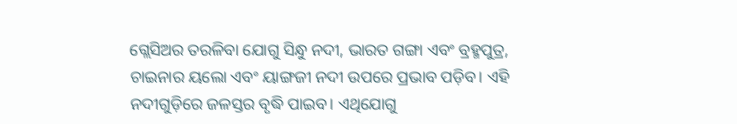ଗ୍ଲେସିଅର ତରଳିବା ଯୋଗୁ ସିନ୍ଧୁ ନଦୀ, ଭାରତ ଗଙ୍ଗା ଏବଂ ବ୍ରହ୍ମପୁତ୍ର, ଚାଇନାର ୟଲୋ ଏବଂ ୟାଙ୍ଗଜୀ ନଦୀ ଉପରେ ପ୍ରଭାବ ପଡ଼ିବ। ଏହି ନଦୀଗୁଡ଼ିରେ ଜଳସ୍ତର ବୃଦ୍ଧି ପାଇବ। ଏଥିଯୋଗୁ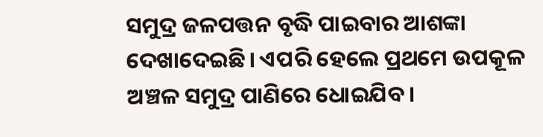ସମୁଦ୍ର ଜଳପତ୍ତନ ବୃଦ୍ଧି ପାଇବାର ଆଶଙ୍କା ଦେଖାଦେଇଛି। ଏପରି ହେଲେ ପ୍ରଥମେ ଉପକୂଳ ଅଞ୍ଚଳ ସମୁଦ୍ର ପାଣିରେ ଧୋଇଯିବ।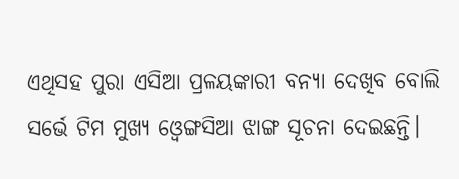ଏଥିସହ ପୁରା ଏସିଆ ପ୍ରଳୟଙ୍କାରୀ ବନ୍ୟା ଦେଖିବ ବୋଲି ସର୍ଭେ ଟିମ ମୁଖ୍ୟ ଓ୍ବେଙ୍ଗସିଆ ଝାଙ୍ଗ ସୂଚନା ଦେଇଛନ୍ତି।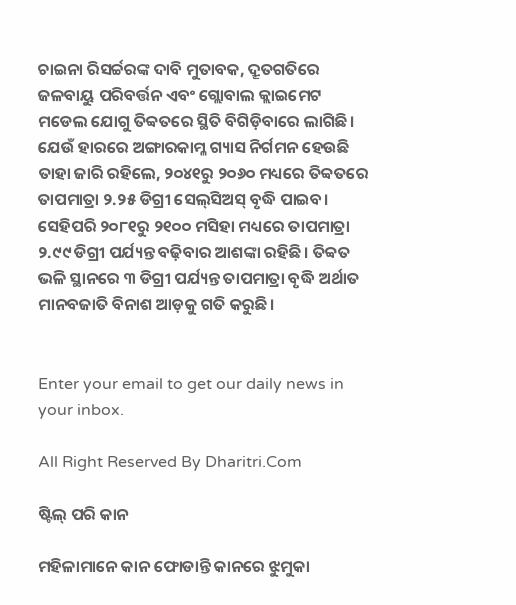ଚାଇନା ରିସର୍ଚ୍ଚରଙ୍କ ଦାବି ମୁତାବକ, ଦ୍ରୂତଗତିରେ ଜଳବାୟୁ ପରିବର୍ତ୍ତନ ଏବଂ ଗ୍ଲୋବାଲ କ୍ଲାଇମେଟ ମଡେଲ ଯୋଗୁ ତିବ୍ବତରେ ସ୍ଥିତି ବିଗିଡ଼ିବାରେ ଲାଗିଛି। ଯେଉଁ ହାରରେ ଅଙ୍ଗାରକାମ୍ଳ ଗ୍ୟାସ ନିର୍ଗମନ ହେଉଛି ତାହା ଜାରି ରହିଲେ, ୨୦୪୧ରୁ ୨୦୬୦ ମଧ୍ୟରେ ତିବ୍ବତରେ ତାପମାତ୍ରା ୨.୨୫ ଡିଗ୍ରୀ ସେଲ୍‌ସିଅସ୍‌ ବୃଦ୍ଧି ପାଇବ। ସେହିପରି ୨୦୮୧ରୁ ୨୧୦୦ ମସିହା ମଧ୍ୟରେ ତାପମାତ୍ରା ୨.୯୯ ଡିଗ୍ରୀ ପର୍ଯ୍ୟନ୍ତ ବଢ଼ିବାର ଆଶଙ୍କା ରହିଛି। ତିବ୍ବତ ଭଳି ସ୍ଥାନରେ ୩ ଡିଗ୍ରୀ ପର୍ଯ୍ୟନ୍ତ ତାପମାତ୍ରା ବୃଦ୍ଧି ଅର୍ଥାତ ମାନବଜାତି ବିନାଶ ଆଡ଼କୁ ଗତି କରୁଛି।


Enter your email to get our daily news in your inbox.

All Right Reserved By Dharitri.Com

ଷ୍ଟିଲ୍‌ ପରି କାନ

ମହିଳାମାନେ କାନ ଫୋଡାନ୍ତି କାନରେ ଝୁମୁକା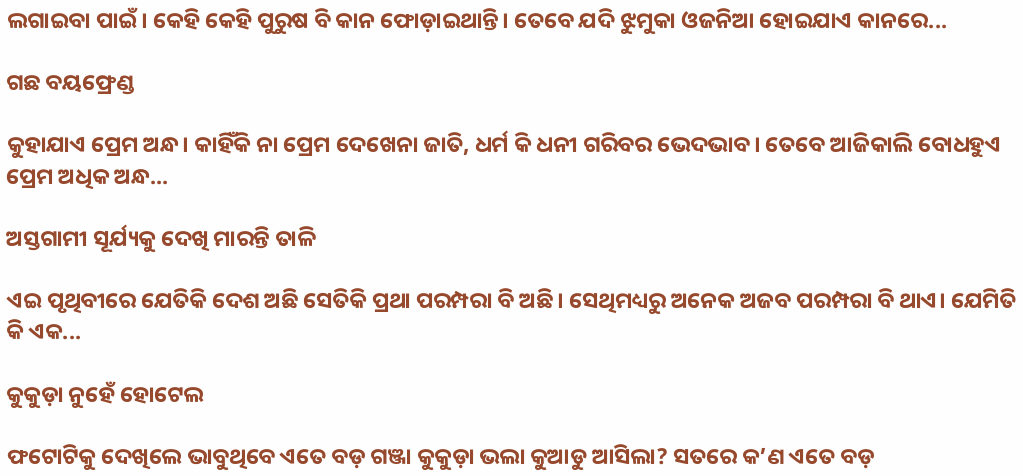ଲଗାଇବା ପାଇଁ। କେହି କେହି ପୁରୁଷ ବି କାନ ଫୋଡ଼ାଇଥାନ୍ତି। ତେବେ ଯଦି ଝୁମୁକା ଓଜନିଆ ହୋଇଯାଏ କାନରେ...

ଗଛ ବୟଫ୍ରେଣ୍ଡ

କୁହାଯାଏ ପ୍ରେମ ଅନ୍ଧ। କାହିଁକି ନା ପ୍ରେମ ଦେଖେନା ଜାତି, ଧର୍ମ କି ଧନୀ ଗରିବର ଭେଦଭାବ। ତେବେ ଆଜିକାଲି ବୋଧହୁଏ ପ୍ରେମ ଅଧିକ ଅନ୍ଧ...

ଅସ୍ତଗାମୀ ସୂର୍ଯ୍ୟକୁ ଦେଖି ମାରନ୍ତି ତାଳି

ଏଇ ପୃଥିବୀରେ ଯେତିକି ଦେଶ ଅଛି ସେତିକି ପ୍ରଥା ପରମ୍ପରା ବି ଅଛି। ସେଥିମଧ୍ୟରୁ ଅନେକ ଅଜବ ପରମ୍ପରା ବି ଥାଏ। ଯେମିତି କି ଏକ...

କୁକୁଡ଼ା ନୁହେଁ ହୋଟେଲ

ଫଟୋଟିକୁ ଦେଖିଲେ ଭାବୁଥିବେ ଏତେ ବଡ଼ ଗଞ୍ଜା କୁକୁଡ଼ା ଭଲା କୁଆଡୁ ଆସିଲା? ସତରେ କ’ଣ ଏତେ ବଡ଼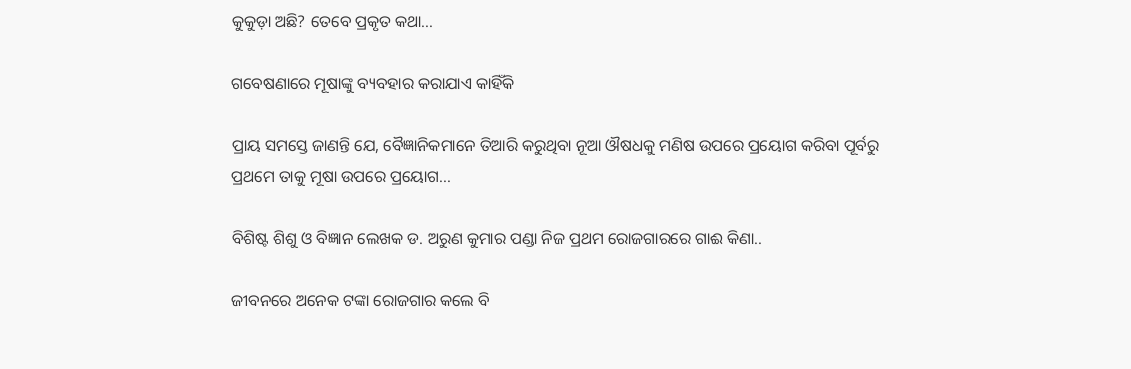କୁକୁଡ଼ା ଅଛି? ତେବେ ପ୍ରକୃତ କଥା...

ଗବେଷଣାରେ ମୂଷାଙ୍କୁ ବ୍ୟବହାର କରାଯାଏ କାହିଁକି

ପ୍ରାୟ ସମସ୍ତେ ଜାଣନ୍ତି ଯେ, ବୈଜ୍ଞାନିକମାନେ ତିଆରି କରୁଥିବା ନୂଆ ଔଷଧକୁ ମଣିଷ ଉପରେ ପ୍ରୟୋଗ କରିବା ପୂର୍ବରୁ ପ୍ରଥମେ ତାକୁ ମୂଷା ଉପରେ ପ୍ରୟୋଗ...

ବିଶିଷ୍ଟ ଶିଶୁ ଓ ବିଜ୍ଞାନ ଲେଖକ ଡ. ଅରୁଣ କୁମାର ପଣ୍ଡା ନିଜ ପ୍ରଥମ ରୋଜଗାରରେ ଗାଈ କିଣା..

ଜୀବନରେ ଅନେକ ଟଙ୍କା ରୋଜଗାର କଲେ ବି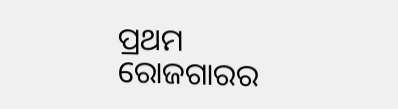ପ୍ରଥମ ରୋଜଗାରର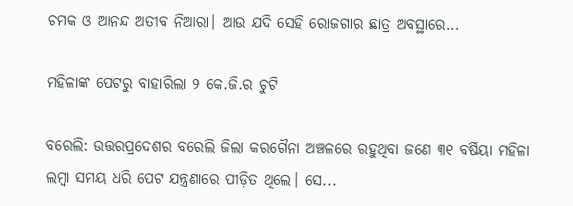ଚମକ ଓ ଆନନ୍ଦ ଅତୀବ ନିଆରା। ଆଉ ଯଦି ସେହି ରୋଜଗାର ଛାତ୍ର ଅବସ୍ଥାରେ...

ମହିଳାଙ୍କ ପେଟରୁ ବାହାରିଲା ୨ କେ.ଜି.ର ଚୁଟି

ବରେଲି: ଉତ୍ତରପ୍ରଦେଶର ବରେଲି ଜିଲା କରଗୈନା ଅଞ୍ଚଳରେ ରହୁଥିବା ଜଣେ ୩୧ ବର୍ଷିୟା ମହିଳା ଲମ୍ବା ସମୟ ଧରି ପେଟ ଯନ୍ତ୍ରଣାରେ ପୀଡ଼ିତ ଥିଲେ। ସେ...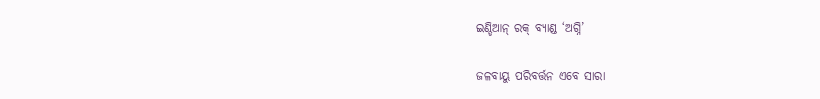ଇଣ୍ଡିଆନ୍‌ ରକ୍‌ ବ୍ୟାଣ୍ଡ ‘ଅଗ୍ନି’

ଜଳବାୟୁ ପରିବର୍ତ୍ତନ ଏବେ ସାରା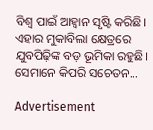ବିଶ୍ୱ ପାଇଁ ଆହ୍ବାନ ସୃଷ୍ଟି କରିଛି। ଏହାର ମୁକାବିଲା କ୍ଷେତ୍ରରେ ଯୁବପିଢ଼ିଙ୍କ ବଡ଼ ଭୂମିକା ରହୁଛି। ସେମାନେ କିପରି ସଚେତନ...

Advertisement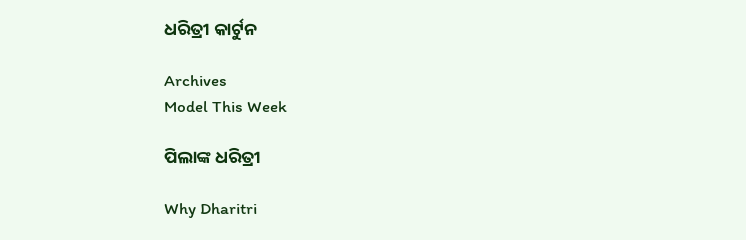ଧରିତ୍ରୀ କାର୍ଟୁନ

Archives
Model This Week

ପିଲାଙ୍କ ଧରିତ୍ରୀ

Why Dharitri